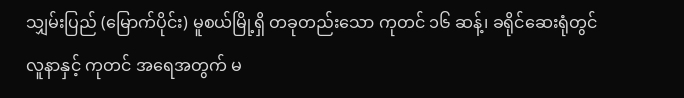သျှမ်းပြည် (မြောက်ပိုင်း) မူစယ်မြို့ရှိ တခုတည်းသော ကုတင် ၁၆ ဆန့်၊ ခရိုင်ဆေးရုံတွင် လူနာနှင့် ကုတင် အရေအတွက် မ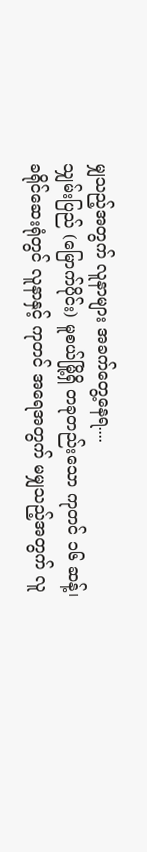မျှသည့်အတွက် လူနာများ အခက်တွေ့နေရ....
သျှမ်းပြည် (မြောက်ပိုင်း) မူစယ်မြို့ရှိ တခုတည်းသော ကုတင် ၁၆ ဆန့်၊ ခရိုင်ဆေးရုံတွင် လူနာနှင့် ကုတင် အရေအတွက် မမျှသည့်အတွက် လူ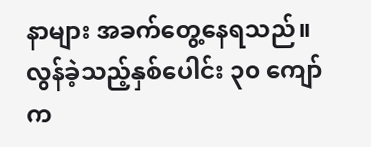နာများ အခက်တွေ့နေရသည်။
လွန်ခဲ့သည့်နှစ်ပေါင်း ၃၀ ကျော်က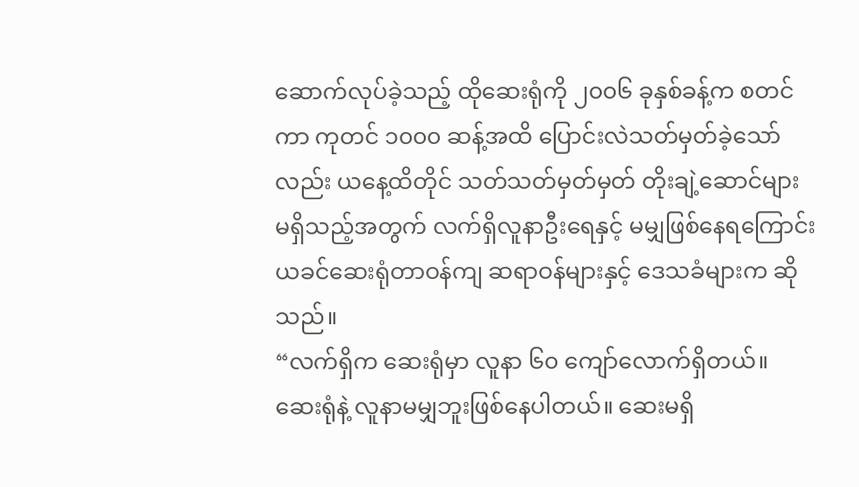ဆောက်လုပ်ခဲ့သည့် ထိုဆေးရုံကို ၂၀၀၆ ခုနှစ်ခန့်က စတင်ကာ ကုတင် ၁၀၀၀ ဆန့်အထိ ပြောင်းလဲသတ်မှတ်ခဲ့သော်လည်း ယနေ့ထိတိုင် သတ်သတ်မှတ်မှတ် တိုးချဲ့ဆောင်များ မရှိသည့်အတွက် လက်ရှိလူနာဦးရေနှင့် မမျှဖြစ်နေရကြောင်း ယခင်ဆေးရုံတာဝန်ကျ ဆရာဝန်များနှင့် ဒေသခံများက ဆိုသည်။
“လက်ရှိက ဆေးရုံမှာ လူနာ ၆၀ ကျော်လောက်ရှိတယ်။ ဆေးရုံနဲ့ လူနာမမျှဘူးဖြစ်နေပါတယ်။ ဆေးမရှိ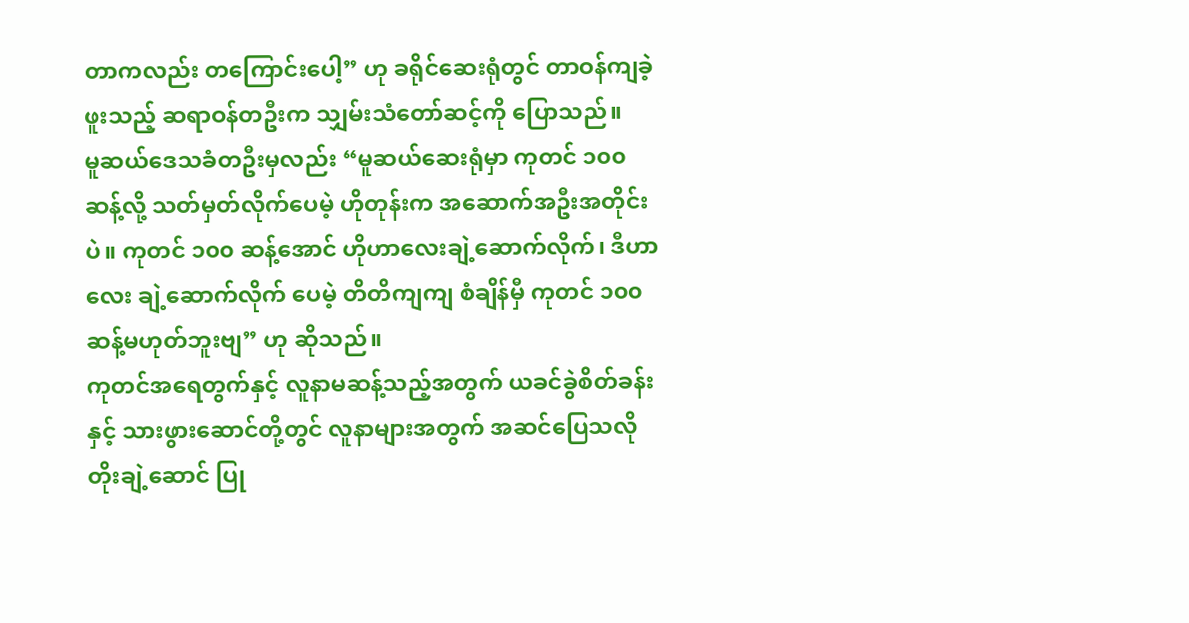တာကလည်း တကြောင်းပေါ့” ဟု ခရိုင်ဆေးရုံတွင် တာဝန်ကျခဲ့ဖူးသည့် ဆရာဝန်တဦးက သျှမ်းသံတော်ဆင့်ကို ပြောသည်။
မူဆယ်ဒေသခံတဦးမှလည်း “မူဆယ်ဆေးရုံမှာ ကုတင် ၁၀၀ ဆန့်လို့ သတ်မှတ်လိုက်ပေမဲ့ ဟိုတုန်းက အဆောက်အဦးအတိုင်းပဲ။ ကုတင် ၁၀၀ ဆန့်အောင် ဟိုဟာလေးချဲ့ဆောက်လိုက်၊ ဒီဟာလေး ချဲ့ဆောက်လိုက် ပေမဲ့ တိတိကျကျ စံချိန်မှီ ကုတင် ၁၀၀ ဆန့်မဟုတ်ဘူးဗျ” ဟု ဆိုသည်။
ကုတင်အရေတွက်နှင့် လူနာမဆန့်သည့်အတွက် ယခင်ခွဲစိတ်ခန်းနှင့် သားဖွားဆောင်တို့တွင် လူနာများအတွက် အဆင်ပြေသလို တိုးချဲ့ဆောင် ပြု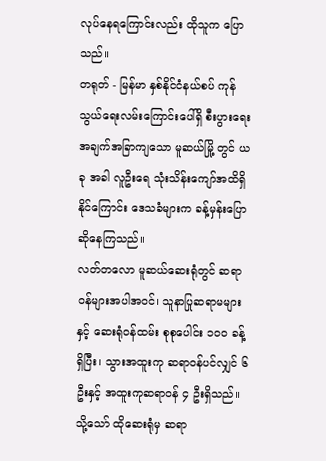လုပ်နေရကြောင်းလည်း ထိုသူက ပြောသည်။
တရုတ် - မြန်မာ နှစ်နိုင်ငံနယ်စပ် ကုန်သွယ်ရေးလမ်းကြောင်းပေါ်ရှိ စီးပွားရေး အချက်အခြာကျသော မူဆယ်မြို့ တွင် ယခု အခါ လူဦးရေ သုံးသိန်းကျော်အထိရှိနိုင်ကြောင်း ဒေသခံများက ခန့်မှန်းပြောဆိုနေကြသည်။
လတ်တလော မူဆယ်ဆေးရုံတွင် ဆရာဝန်များအပါအဝင်၊ သူနာပြုဆရာမများနှင့် ဆေးရုံဝန်ထမ်း စုစုပေါင်း ၁၀၀ ခန့်ရှိပြီး၊ သွားအထူးကု ဆရာဝန်ပင်လျှင် ၆ ဦးနှင့် အထူးကုဆရာဝန် ၄ ဦးရှိသည်။ သို့သော် ထိုဆေးရုံမှ ဆရာ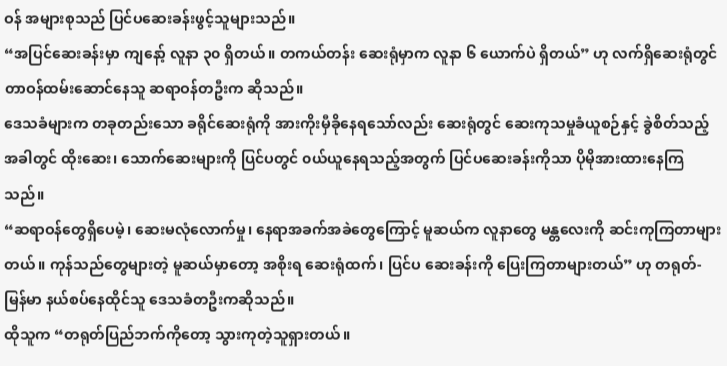ဝန် အများစုသည် ပြင်ပဆေးခန်းဖွင့်သူများသည်။
“အပြင်ဆေးခန်းမှာ ကျနော့် လူနာ ၃၀ ရှိတယ်။ တကယ်တန်း ဆေးရုံမှာက လူနာ ၆ ယောက်ပဲ ရှိတယ်” ဟု လက်ရှိဆေးရုံတွင် တာဝန်ထမ်းဆောင်နေသူ ဆရာဝန်တဦးက ဆိုသည်။
ဒေသခံများက တခုတည်းသော ခရိုင်ဆေးရုံကို အားကိုးမှီခိုနေရသော်လည်း ဆေးရုံတွင် ဆေးကုသမှုခံယူစဉ်နှင့် ခွဲစိတ်သည့်အခါတွင် ထိုးဆေး၊ သောက်ဆေးများကို ပြင်ပတွင် ၀ယ်ယူနေရသည့်အတွက် ပြင်ပဆေးခန်းကိုသာ ပိုမိုအားထားနေကြသည်။
“ဆရာဝန်တွေရှိပေမဲ့၊ ဆေးမလုံလောက်မှု၊ နေရာအခက်အခဲတွေကြောင့် မူဆယ်က လူနာတွေ မန္တလေးကို ဆင်းကုကြတာများတယ်။ ကုန်သည်တွေများတဲ့ မူဆယ်မှာတော့ အစိုးရ ဆေးရုံထက်၊ ပြင်ပ ဆေးခန်းကို ပြေးကြတာများတယ်” ဟု တရုတ်-မြန်မာ နယ်စပ်နေထိုင်သူ ဒေသခံတဦးကဆိုသည်။
ထိုသူက “တရုတ်ပြည်ဘက်ကိုတော့ သွားကုတဲ့သူရှားတယ်။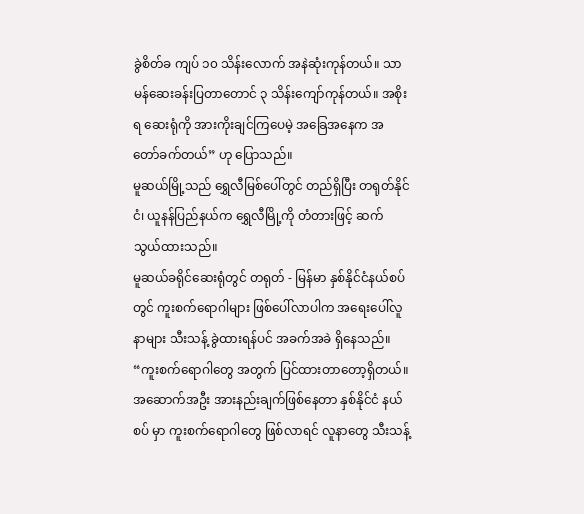ခွဲစိတ်ခ ကျပ် ၁၀ သိန်းလောက် အနဲဆုံးကုန်တယ်။ သာမန်ဆေးခန်းပြတာတောင် ၃ သိန်းကျော်ကုန်တယ်။ အစိုးရ ဆေးရုံကို အားကိုးချင်ကြပေမဲ့ အခြေအနေက အတော်ခက်တယ်” ဟု ပြောသည်။
မူဆယ်မြို့သည် ရွှေလီမြစ်ပေါ်တွင် တည်ရှိပြီး တရုတ်နိုင်ငံ၊ ယူနန်ပြည်နယ်က ရွှေလီမြို့ကို တံတားဖြင့် ဆက်သွယ်ထားသည်။
မူဆယ်ခရိုင်ဆေးရုံတွင် တရုတ် - မြန်မာ နှစ်နိုင်ငံနယ်စပ်တွင် ကူးစက်ရောဂါများ ဖြစ်ပေါ်လာပါက အရေးပေါ်လူနာများ သီးသန့် ခွဲထားရန်ပင် အခက်အခဲ ရှိနေသည်။
“ကူးစက်ရောဂါတွေ အတွက် ပြင်ထားတာတော့ရှိတယ်။ အဆောက်အဦး အားနည်းချက်ဖြစ်နေတာ နှစ်နိုင်ငံ နယ်စပ် မှာ ကူးစက်ရောဂါတွေ ဖြစ်လာရင် လူနာတွေ သီးသန့်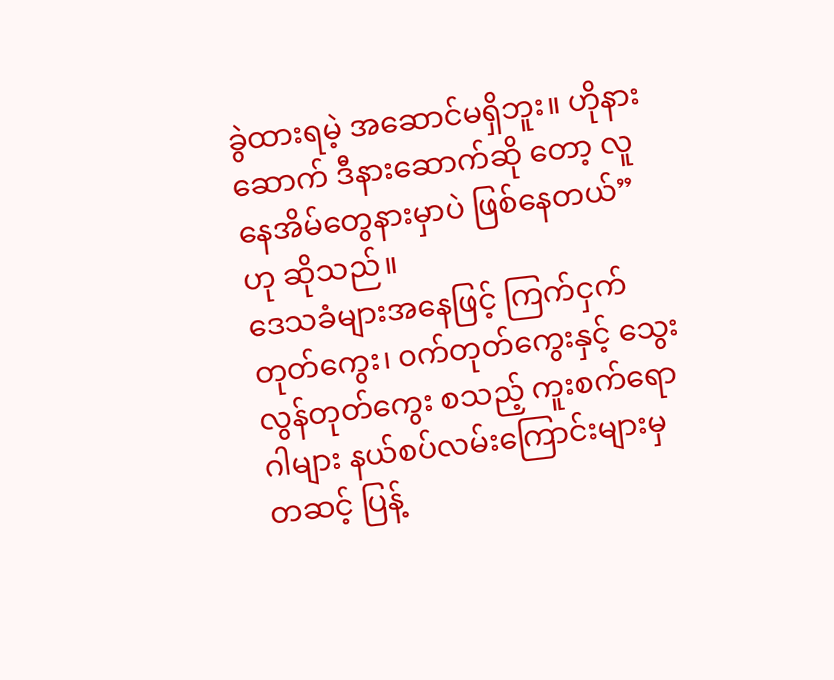ခွဲထားရမဲ့ အဆောင်မရှိဘူး။ ဟိုနားဆောက် ဒီနားဆောက်ဆို တော့ လူနေအိမ်တွေနားမှာပဲ ဖြစ်နေတယ်” ဟု ဆိုသည်။
ဒေသခံများအနေဖြင့် ကြက်ငှက်တုတ်ကွေး၊ ၀က်တုတ်ကွေးနှင့် သွေးလွန်တုတ်ကွေး စသည့် ကူးစက်ရောဂါများ နယ်စပ်လမ်းကြောင်းများမှတဆင့် ပြန့်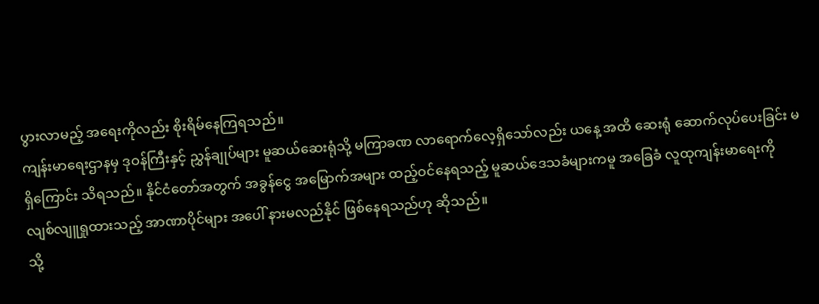ပွားလာမည့် အရေးကိုလည်း စိုးရိမ်နေကြရသည်။
ကျန်းမာရေးဌာနမှ ဒုဝန်ကြီးနှင့် ညွှန်ချုပ်များ မူဆယ်ဆေးရုံသို့ မကြာခဏ လာရောက်လေ့ရှိသော်လည်း ယနေ့ အထိ ဆေးရုံ ဆောက်လုပ်ပေးခြင်း မရှိကြောင်း သိရသည်။ နိုင်ငံတော်အတွက် အခွန်ငွေ အမြောက်အများ ထည့်ဝင်နေရသည့် မူဆယ်ဒေသခံများကမူ အခြေခံ လူထုကျန်းမာရေးကို လျစ်လျူရှုထားသည့် အာဏာပိုင်များ အပေါ် နားမလည်နိုင် ဖြစ်နေရသည်ဟု ဆိုသည်။
သို့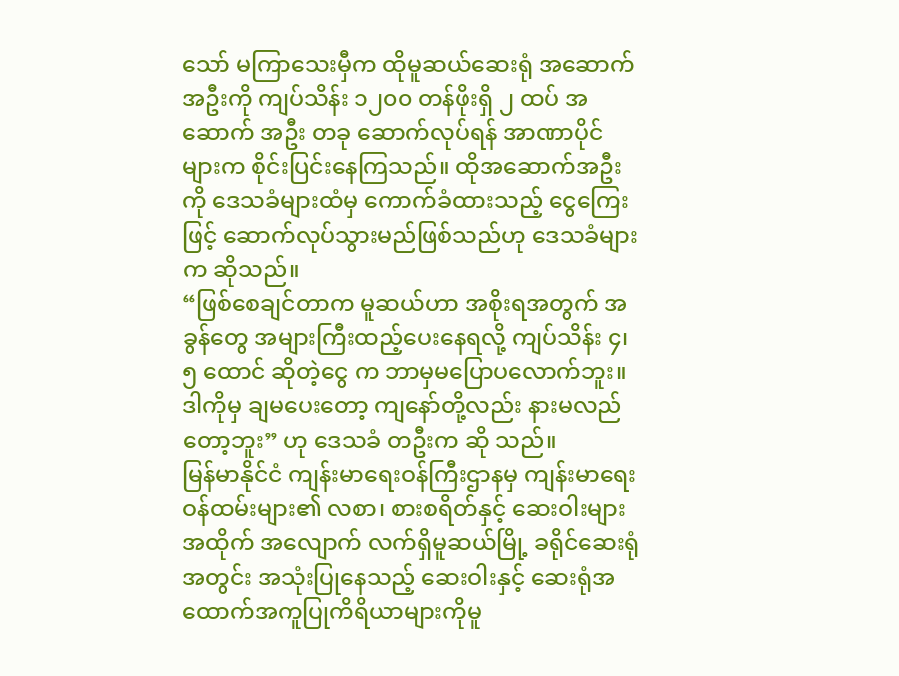သော် မကြာသေးမှီက ထိုမူဆယ်ဆေးရုံ အဆောက်အဦးကို ကျပ်သိန်း ၁၂၀၀ တန်ဖိုးရှိ ၂ ထပ် အဆောက် အဦး တခု ဆောက်လုပ်ရန် အာဏာပိုင်များက စိုင်းပြင်းနေကြသည်။ ထိုအဆောက်အဦးကို ဒေသခံများထံမှ ကောက်ခံထားသည့် ငွေကြေးဖြင့် ဆောက်လုပ်သွားမည်ဖြစ်သည်ဟု ဒေသခံများက ဆိုသည်။
“ဖြစ်စေချင်တာက မူဆယ်ဟာ အစိုးရအတွက် အခွန်တွေ အများကြီးထည့်ပေးနေရလို့ ကျပ်သိန်း ၄၊ ၅ ထောင် ဆိုတဲ့ငွေ က ဘာမှမပြောပလောက်ဘူး။ ဒါကိုမှ ချမပေးတော့ ကျနော်တို့လည်း နားမလည်တော့ဘူး” ဟု ဒေသခံ တဦးက ဆို သည်။
မြန်မာနိုင်ငံ ကျန်းမာရေးဝန်ကြီးဌာနမှ ကျန်းမာရေးဝန်ထမ်းများ၏ လစာ၊ စားစရိတ်နှင့် ဆေးဝါးများ အထိုက် အလျောက် လက်ရှိမူဆယ်မြို့ ခရိုင်ဆေးရုံအတွင်း အသုံးပြုနေသည့် ဆေးဝါးနှင့် ဆေးရုံအထောက်အကူပြုကိရိယာများကိုမူ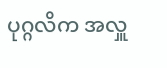ပုဂ္ဂလိက အလှူ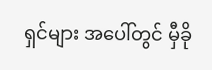ရှင်များ အပေါ်တွင် မှီခို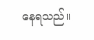နေရသည်။